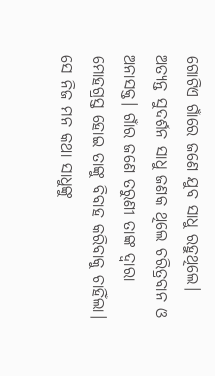ଗୋଟିଏ ଗାଁରେ ଜଣେ ଯୁବ ସାଧୁ ରହୁଥିଲେ। ଅତ୍ୟନ୍ତ ସୁଦର୍ଶନ ସାଧୁ ଜଣକ ଥିଲେ ଚରିତ୍ରବାନ ଓ ଅନାସକ୍ତ। ଗାଁର ଜଣେ ତରୁଣୀ ତାଙ୍କ ଦ୍ବାରା ମୋହଗ୍ରସ୍ତ ହୋଇ ତାଙ୍କୁ ବିବାହ କରିବାକୁ ଚାହିଁଲା। ସେ ନିଜ ମନ କଥା ସାଧୁଙ୍କୁ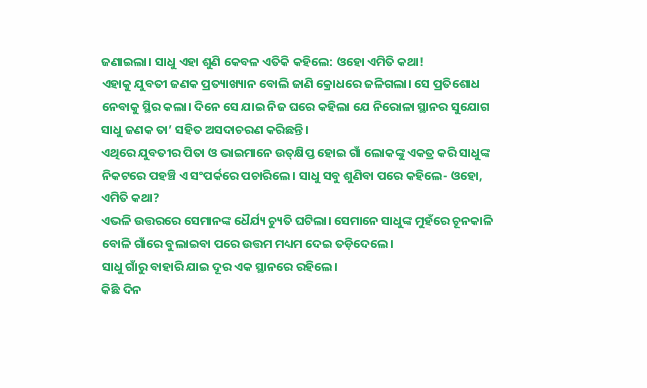ଜଣାଇଲା। ସାଧୁ ଏହା ଶୁଣି କେବଳ ଏତିକି କହିଲେ: ଓହୋ ଏମିତି କଥା!
ଏହାକୁ ଯୁବତୀ ଜଣକ ପ୍ରତ୍ୟାଖ୍ୟାନ ବୋଲି ଜାଣି କ୍ରୋଧରେ ଜଳିଗଲା। ସେ ପ୍ରତିଶୋଧ ନେବାକୁ ସ୍ଥିର କଲା। ଦିନେ ସେ ଯାଇ ନିଜ ଘରେ କହିଲା ଯେ ନିରୋଳା ସ୍ଥାନର ସୁଯୋଗ ସାଧୁ ଜଣକ ତା’ ସହିତ ଅସଦାଚରଣ କରିଛନ୍ତି।
ଏଥିରେ ଯୁବତୀର ପିତା ଓ ଭାଇମାନେ ଉତ୍‌କ୍ଷିପ୍ତ ହୋଇ ଗାଁ ଲୋକଙ୍କୁ ଏକତ୍ର କରି ସାଧୁଙ୍କ ନିକଟରେ ପହଞ୍ଚି ଏ ସଂପର୍କରେ ପଚାରିଲେ। ସାଧୁ ସବୁ ଶୁଣିବା ପରେ କହିଲେ- ଓହୋ, ଏମିତି କଥା?
ଏଭଳି ଉତ୍ତରରେ ସେମାନଙ୍କ ଧୈର୍ଯ୍ୟ ଚ୍ୟୁତି ଘଟିଲା। ସେମାନେ ସାଧୁଙ୍କ ମୁହଁରେ ଚୂନକାଳି ବୋଳି ଗାଁରେ ବୁଲାଇବା ପରେ ଉତ୍ତମ ମଧ୍ୟମ ଦେଇ ତଡ଼ିଦେଲେ।
ସାଧୁ ଗାଁରୁ ବାହାରି ଯାଇ ଦୂର ଏକ ସ୍ଥାନରେ ରହିଲେ।
କିଛି ଦିନ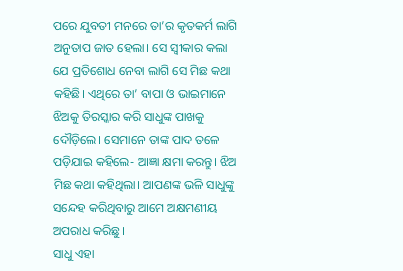ପରେ ଯୁବତୀ ମନରେ ତା’ର କୃତକର୍ମ ଲାଗି ଅନୁତାପ ଜାତ ହେଲା। ସେ ସ୍ବୀକାର କଲା ଯେ ପ୍ରତିଶୋଧ ନେବା ଲାଗି ସେ ମିଛ କଥା କହିଛି। ଏଥିରେ ତା’ ବାପା ଓ ଭାଇମାନେ ଝିଅକୁ ତିରସ୍କାର କରି ସାଧୁଙ୍କ ପାଖକୁ ଦୌଡ଼ିଲେ। ସେମାନେ ତାଙ୍କ ପାଦ ତଳେ ପଡ଼ିଯାଇ କହିଲେ- ଆଜ୍ଞା କ୍ଷମା କରନ୍ତୁ। ଝିଅ ମିଛ କଥା କହିଥିଲା। ଆପଣଙ୍କ ଭଳି ସାଧୁଙ୍କୁ ସନ୍ଦେହ କରିଥିବାରୁ ଆମେ ଅକ୍ଷମଣୀୟ ଅପରାଧ କରିଛୁ।
ସାଧୁ ଏହା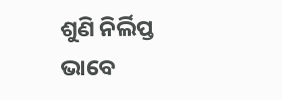ଶୁଣି ନିର୍ଲିପ୍ତ ଭାବେ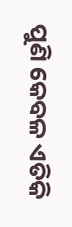ପୁଣି କେବଳ ଏତିକି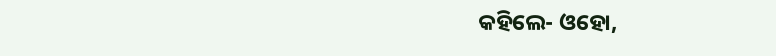କହିଲେ- ଓହୋ,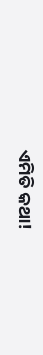ଏମିତି କଥା!